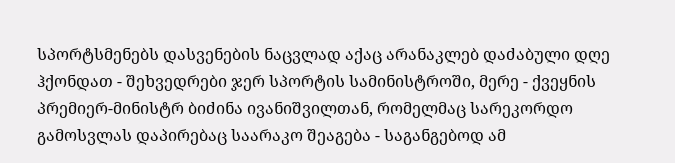სპორტსმენებს დასვენების ნაცვლად აქაც არანაკლებ დაძაბული დღე ჰქონდათ - შეხვედრები ჯერ სპორტის სამინისტროში, მერე - ქვეყნის პრემიერ-მინისტრ ბიძინა ივანიშვილთან, რომელმაც სარეკორდო გამოსვლას დაპირებაც საარაკო შეაგება - საგანგებოდ ამ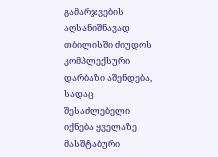გამარჯვების აღსანიშნავად თბილისში ძიუდოს კომპლექსური დარბაზი აშენდება, სადაც შესაძლებელი იქნება ყველაზე მასშტაბური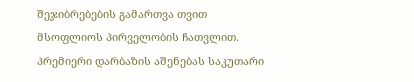შეჯიბრებების გამართვა თვით მსოფლიოს პირველობის ჩათვლით.
პრემიერი დარბაზის აშენებას საკუთარი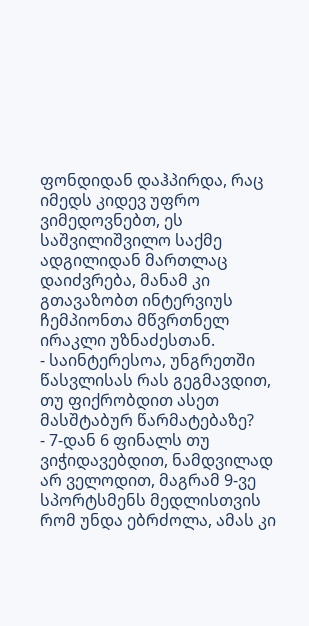ფონდიდან დაჰპირდა, რაც იმედს კიდევ უფრო
ვიმედოვნებთ, ეს საშვილიშვილო საქმე ადგილიდან მართლაც დაიძვრება, მანამ კი გთავაზობთ ინტერვიუს ჩემპიონთა მწვრთნელ ირაკლი უზნაძესთან.
- საინტერესოა, უნგრეთში წასვლისას რას გეგმავდით, თუ ფიქრობდით ასეთ მასშტაბურ წარმატებაზე?
- 7-დან 6 ფინალს თუ ვიჭიდავებდით, ნამდვილად არ ველოდით, მაგრამ 9-ვე სპორტსმენს მედლისთვის რომ უნდა ებრძოლა, ამას კი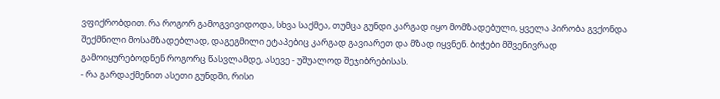ვფიქრობდით. რა როგორ გამოგვივიდოდა, სხვა საქმეა, თუმცა გუნდი კარგად იყო მომზადებული, ყველა პირობა გვქონდა შექმნილი მოსამზადებლად, დაგეგმილი ეტაპებიც კარგად გავიარეთ და მზად იყვნენ. ბიჭები მშვენივრად გამოიყურებოდნენ როგორც წასვლამდე, ასევე - უშუალოდ შეჯიბრებისას.
- რა გარდაქმენით ასეთი გუნდში, რისი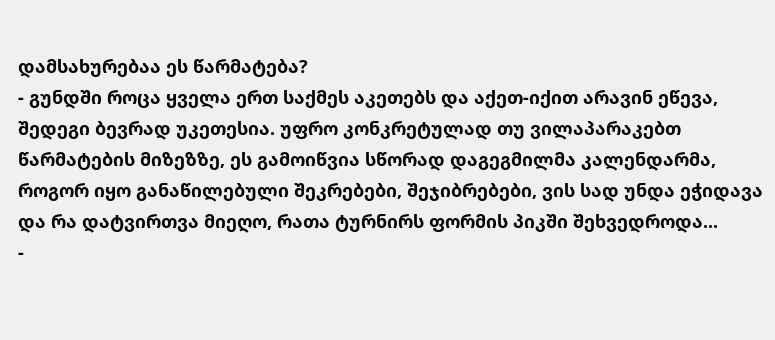დამსახურებაა ეს წარმატება?
- გუნდში როცა ყველა ერთ საქმეს აკეთებს და აქეთ-იქით არავინ ეწევა, შედეგი ბევრად უკეთესია. უფრო კონკრეტულად თუ ვილაპარაკებთ წარმატების მიზეზზე, ეს გამოიწვია სწორად დაგეგმილმა კალენდარმა, როგორ იყო განაწილებული შეკრებები, შეჯიბრებები, ვის სად უნდა ეჭიდავა და რა დატვირთვა მიეღო, რათა ტურნირს ფორმის პიკში შეხვედროდა...
-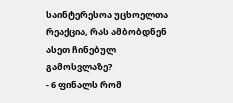საინტერესოა უცხოელთა რეაქცია, რას ამბობდნენ ასეთ ჩინებულ გამოსვლაზე?
- 6 ფინალს რომ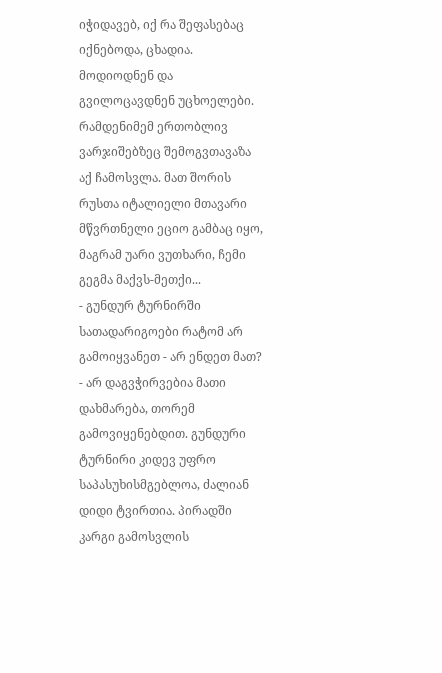იჭიდავებ, იქ რა შეფასებაც იქნებოდა, ცხადია. მოდიოდნენ და გვილოცავდნენ უცხოელები. რამდენიმემ ერთობლივ ვარჯიშებზეც შემოგვთავაზა აქ ჩამოსვლა. მათ შორის რუსთა იტალიელი მთავარი მწვრთნელი ეციო გამბაც იყო, მაგრამ უარი ვუთხარი, ჩემი გეგმა მაქვს-მეთქი...
- გუნდურ ტურნირში სათადარიგოები რატომ არ გამოიყვანეთ - არ ენდეთ მათ?
- არ დაგვჭირვებია მათი დახმარება, თორემ გამოვიყენებდით. გუნდური ტურნირი კიდევ უფრო საპასუხისმგებლოა, ძალიან დიდი ტვირთია. პირადში კარგი გამოსვლის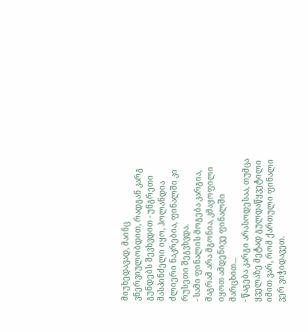მიუხედავად, მაინც ვნერვიულობდით, რადგან კარგ გუნდებს შევხვდით - უნგრეთი მასპინძელი იყო, ჰოლანდია ძლიერი ნაკრებია, ფინალში კი რუსეთი შეგვხვდა.
- სამი ფინალის მოგება კარგია, მაგრამ არა მგონია, კმაყოფილი იყოთ ამდენივე ფინალში მარცხით...
- წაგება კარგი არასოდესაა, თუმცა ყველაზე მეტად გულდაწყვეტილი იმით ვარ, რომ ქართული ფინალი ვერ ვიჭიდავეთ.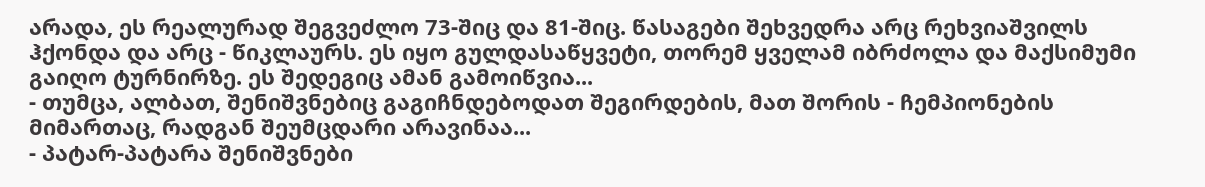არადა, ეს რეალურად შეგვეძლო 73-შიც და 81-შიც. წასაგები შეხვედრა არც რეხვიაშვილს ჰქონდა და არც - წიკლაურს. ეს იყო გულდასაწყვეტი, თორემ ყველამ იბრძოლა და მაქსიმუმი გაიღო ტურნირზე. ეს შედეგიც ამან გამოიწვია...
- თუმცა, ალბათ, შენიშვნებიც გაგიჩნდებოდათ შეგირდების, მათ შორის - ჩემპიონების მიმართაც, რადგან შეუმცდარი არავინაა...
- პატარ-პატარა შენიშვნები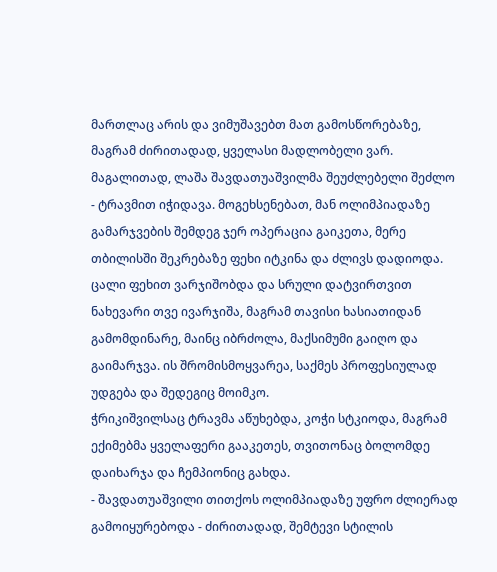მართლაც არის და ვიმუშავებთ მათ გამოსწორებაზე, მაგრამ ძირითადად, ყველასი მადლობელი ვარ. მაგალითად, ლაშა შავდათუაშვილმა შეუძლებელი შეძლო - ტრავმით იჭიდავა. მოგეხსენებათ, მან ოლიმპიადაზე გამარჯვების შემდეგ ჯერ ოპერაცია გაიკეთა, მერე თბილისში შეკრებაზე ფეხი იტკინა და ძლივს დადიოდა.
ცალი ფეხით ვარჯიშობდა და სრული დატვირთვით ნახევარი თვე ივარჯიშა, მაგრამ თავისი ხასიათიდან გამომდინარე, მაინც იბრძოლა, მაქსიმუმი გაიღო და გაიმარჯვა. ის შრომისმოყვარეა, საქმეს პროფესიულად უდგება და შედეგიც მოიმკო.
ჭრიკიშვილსაც ტრავმა აწუხებდა, კოჭი სტკიოდა, მაგრამ ექიმებმა ყველაფერი გააკეთეს, თვითონაც ბოლომდე დაიხარჯა და ჩემპიონიც გახდა.
- შავდათუაშვილი თითქოს ოლიმპიადაზე უფრო ძლიერად გამოიყურებოდა - ძირითადად, შემტევი სტილის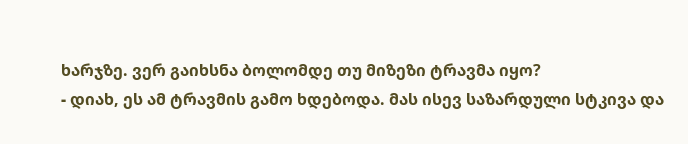ხარჯზე. ვერ გაიხსნა ბოლომდე თუ მიზეზი ტრავმა იყო?
- დიახ, ეს ამ ტრავმის გამო ხდებოდა. მას ისევ საზარდული სტკივა და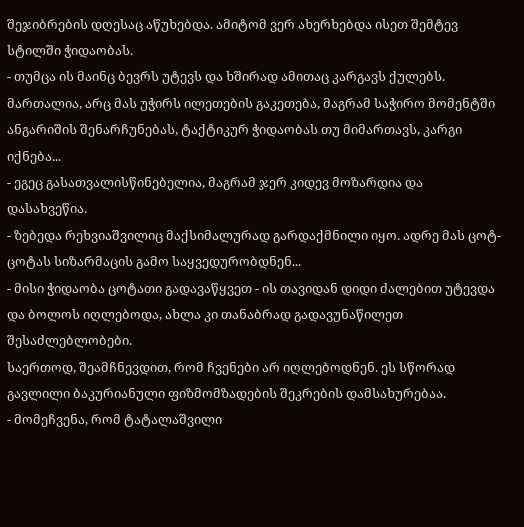შეჯიბრების დღესაც აწუხებდა. ამიტომ ვერ ახერხებდა ისეთ შემტევ სტილში ჭიდაობას.
- თუმცა ის მაინც ბევრს უტევს და ხშირად ამითაც კარგავს ქულებს. მართალია, არც მას უჭირს ილეთების გაკეთება, მაგრამ საჭირო მომენტში ანგარიშის შენარჩუნებას, ტაქტიკურ ჭიდაობას თუ მიმართავს, კარგი იქნება...
- ეგეც გასათვალისწინებელია, მაგრამ ჯერ კიდევ მოზარდია და დასახვეწია.
- ზებედა რეხვიაშვილიც მაქსიმალურად გარდაქმნილი იყო. ადრე მას ცოტ-ცოტას სიზარმაცის გამო საყვედურობდნენ...
- მისი ჭიდაობა ცოტათი გადავაწყვეთ - ის თავიდან დიდი ძალებით უტევდა და ბოლოს იღლებოდა, ახლა კი თანაბრად გადავუნაწილეთ შესაძლებლობები.
საერთოდ, შეამჩნევდით, რომ ჩვენები არ იღლებოდნენ. ეს სწორად გავლილი ბაკურიანული ფიზმომზადების შეკრების დამსახურებაა.
- მომეჩვენა, რომ ტატალაშვილი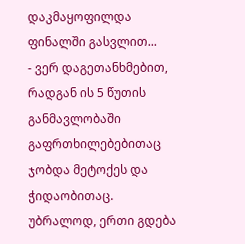დაკმაყოფილდა ფინალში გასვლით...
- ვერ დაგეთანხმებით, რადგან ის 5 წუთის განმავლობაში გაფრთხილებებითაც ჯობდა მეტოქეს და ჭიდაობითაც. უბრალოდ, ერთი გდება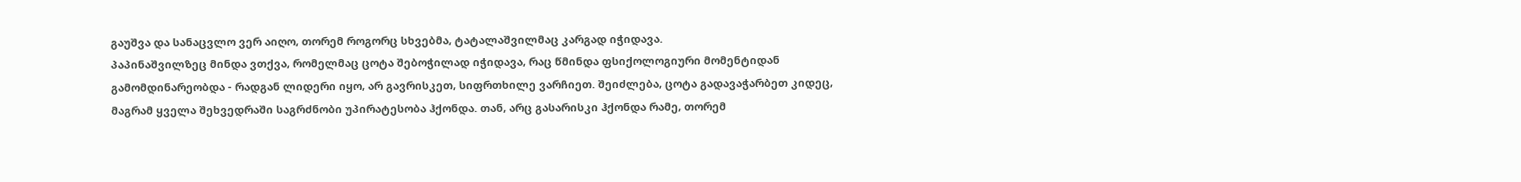გაუშვა და სანაცვლო ვერ აიღო, თორემ როგორც სხვებმა, ტატალაშვილმაც კარგად იჭიდავა.
პაპინაშვილზეც მინდა ვთქვა, რომელმაც ცოტა შებოჭილად იჭიდავა, რაც წმინდა ფსიქოლოგიური მომენტიდან გამომდინარეობდა - რადგან ლიდერი იყო, არ გავრისკეთ, სიფრთხილე ვარჩიეთ. შეიძლება, ცოტა გადავაჭარბეთ კიდეც, მაგრამ ყველა შეხვედრაში საგრძნობი უპირატესობა ჰქონდა. თან, არც გასარისკი ჰქონდა რამე, თორემ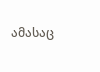ამასაც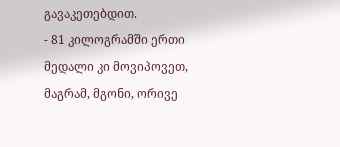გავაკეთებდით.
- 81 კილოგრამში ერთი მედალი კი მოვიპოვეთ, მაგრამ, მგონი, ორივე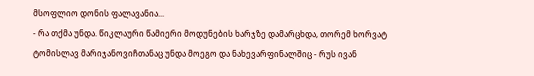მსოფლიო დონის ფალავანია...
- რა თქმა უნდა. წიკლაური წამიერი მოდუნების ხარჯზე დამარცხდა, თორემ ხორვატ ტომისლავ მარიჯანოვიჩთანაც უნდა მოეგო და ნახევარფინალშიც - რუს ივან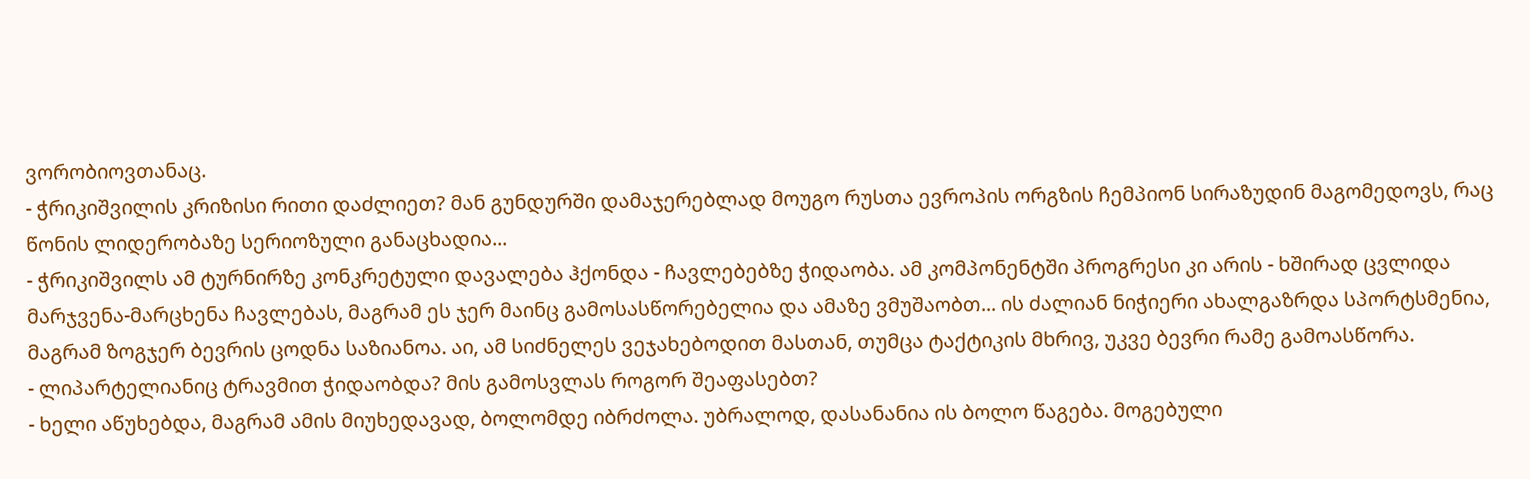ვორობიოვთანაც.
- ჭრიკიშვილის კრიზისი რითი დაძლიეთ? მან გუნდურში დამაჯერებლად მოუგო რუსთა ევროპის ორგზის ჩემპიონ სირაზუდინ მაგომედოვს, რაც წონის ლიდერობაზე სერიოზული განაცხადია...
- ჭრიკიშვილს ამ ტურნირზე კონკრეტული დავალება ჰქონდა - ჩავლებებზე ჭიდაობა. ამ კომპონენტში პროგრესი კი არის - ხშირად ცვლიდა მარჯვენა-მარცხენა ჩავლებას, მაგრამ ეს ჯერ მაინც გამოსასწორებელია და ამაზე ვმუშაობთ... ის ძალიან ნიჭიერი ახალგაზრდა სპორტსმენია, მაგრამ ზოგჯერ ბევრის ცოდნა საზიანოა. აი, ამ სიძნელეს ვეჯახებოდით მასთან, თუმცა ტაქტიკის მხრივ, უკვე ბევრი რამე გამოასწორა.
- ლიპარტელიანიც ტრავმით ჭიდაობდა? მის გამოსვლას როგორ შეაფასებთ?
- ხელი აწუხებდა, მაგრამ ამის მიუხედავად, ბოლომდე იბრძოლა. უბრალოდ, დასანანია ის ბოლო წაგება. მოგებული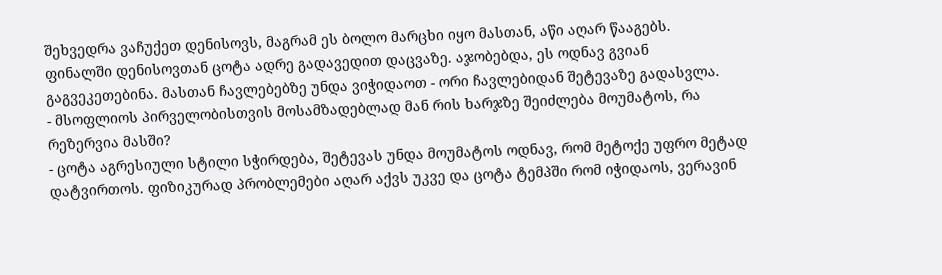შეხვედრა ვაჩუქეთ დენისოვს, მაგრამ ეს ბოლო მარცხი იყო მასთან, აწი აღარ წააგებს.
ფინალში დენისოვთან ცოტა ადრე გადავედით დაცვაზე. აჯობებდა, ეს ოდნავ გვიან გაგვეკეთებინა. მასთან ჩავლებებზე უნდა ვიჭიდაოთ - ორი ჩავლებიდან შეტევაზე გადასვლა.
- მსოფლიოს პირველობისთვის მოსამზადებლად მან რის ხარჯზე შეიძლება მოუმატოს, რა რეზერვია მასში?
- ცოტა აგრესიული სტილი სჭირდება, შეტევას უნდა მოუმატოს ოდნავ, რომ მეტოქე უფრო მეტად დატვირთოს. ფიზიკურად პრობლემები აღარ აქვს უკვე და ცოტა ტემპში რომ იჭიდაოს, ვერავინ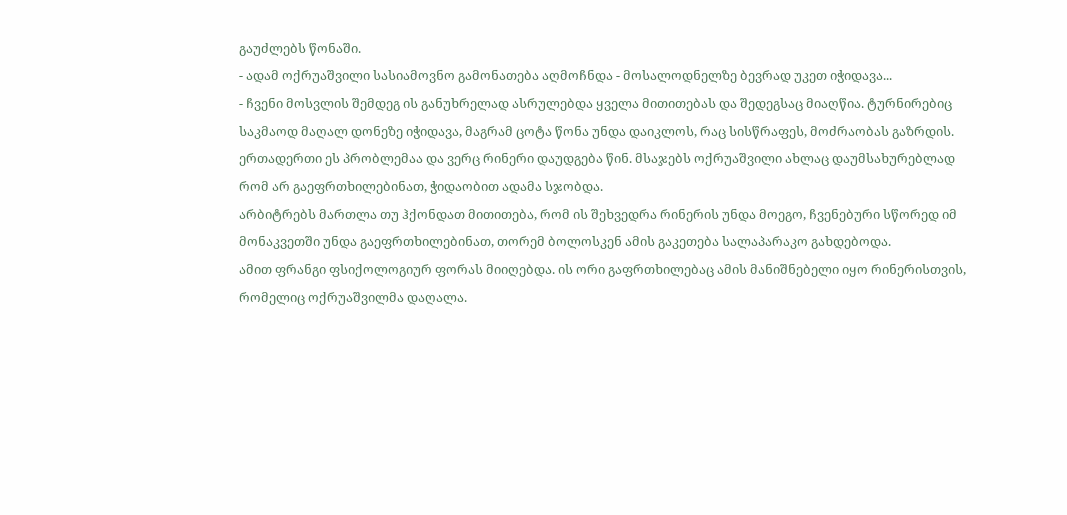გაუძლებს წონაში.
- ადამ ოქრუაშვილი სასიამოვნო გამონათება აღმოჩნდა - მოსალოდნელზე ბევრად უკეთ იჭიდავა...
- ჩვენი მოსვლის შემდეგ ის განუხრელად ასრულებდა ყველა მითითებას და შედეგსაც მიაღწია. ტურნირებიც საკმაოდ მაღალ დონეზე იჭიდავა, მაგრამ ცოტა წონა უნდა დაიკლოს, რაც სისწრაფეს, მოძრაობას გაზრდის.
ერთადერთი ეს პრობლემაა და ვერც რინერი დაუდგება წინ. მსაჯებს ოქრუაშვილი ახლაც დაუმსახურებლად რომ არ გაეფრთხილებინათ, ჭიდაობით ადამა სჯობდა.
არბიტრებს მართლა თუ ჰქონდათ მითითება, რომ ის შეხვედრა რინერის უნდა მოეგო, ჩვენებური სწორედ იმ მონაკვეთში უნდა გაეფრთხილებინათ, თორემ ბოლოსკენ ამის გაკეთება სალაპარაკო გახდებოდა.
ამით ფრანგი ფსიქოლოგიურ ფორას მიიღებდა. ის ორი გაფრთხილებაც ამის მანიშნებელი იყო რინერისთვის, რომელიც ოქრუაშვილმა დაღალა.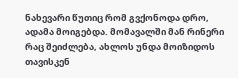ნახევარი წუთიც რომ გვქონოდა დრო, ადამა მოიგებდა. მომავალში მან რინერი რაც შეიძლება, ახლოს უნდა მოიზიდოს თავისკენ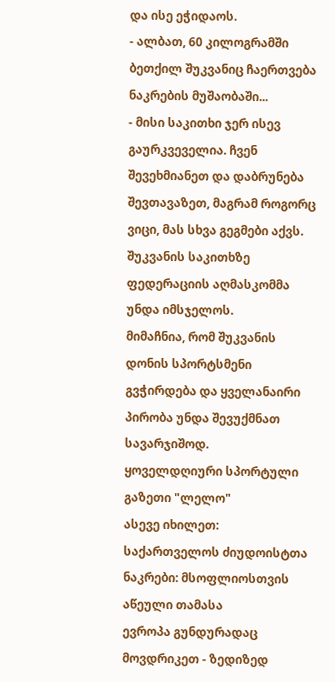და ისე ეჭიდაოს.
- ალბათ, 60 კილოგრამში ბეთქილ შუკვანიც ჩაერთვება ნაკრების მუშაობაში...
- მისი საკითხი ჯერ ისევ გაურკვეველია. ჩვენ შევეხმიანეთ და დაბრუნება შევთავაზეთ, მაგრამ როგორც ვიცი, მას სხვა გეგმები აქვს. შუკვანის საკითხზე ფედერაციის აღმასკომმა უნდა იმსჯელოს.
მიმაჩნია, რომ შუკვანის დონის სპორტსმენი გვჭირდება და ყველანაირი პირობა უნდა შევუქმნათ სავარჯიშოდ.
ყოველდღიური სპორტული გაზეთი "ლელო"
ასევე იხილეთ:
საქართველოს ძიუდოისტთა ნაკრები: მსოფლიოსთვის აწეული თამასა
ევროპა გუნდურადაც მოვდრიკეთ - ზედიზედ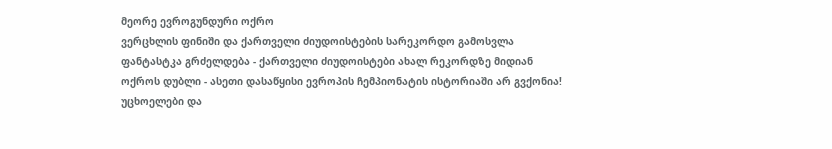მეორე ევროგუნდური ოქრო
ვერცხლის ფინიში და ქართველი ძიუდოისტების სარეკორდო გამოსვლა
ფანტასტკა გრძელდება - ქართველი ძიუდოისტები ახალ რეკორდზე მიდიან
ოქროს დუბლი - ასეთი დასაწყისი ევროპის ჩემპიონატის ისტორიაში არ გვქონია!
უცხოელები და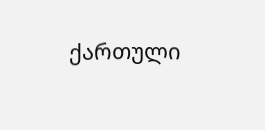ქართული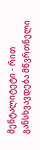მენტალიტეტი - რით განსხვავდება მწვრთნელი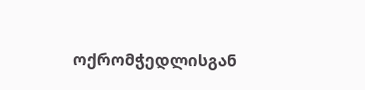ოქრომჭედლისგან